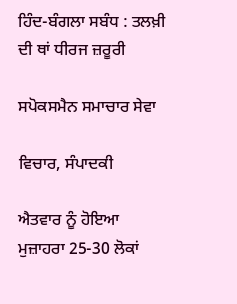ਹਿੰਦ-ਬੰਗਲਾ ਸਬੰਧ : ਤਲਖ਼ੀ ਦੀ ਥਾਂ ਧੀਰਜ ਜ਼ਰੂਰੀ

ਸਪੋਕਸਮੈਨ ਸਮਾਚਾਰ ਸੇਵਾ

ਵਿਚਾਰ, ਸੰਪਾਦਕੀ

ਐਤਵਾਰ ਨੂੰ ਹੋਇਆ ਮੁਜ਼ਾਹਰਾ 25-30 ਲੋਕਾਂ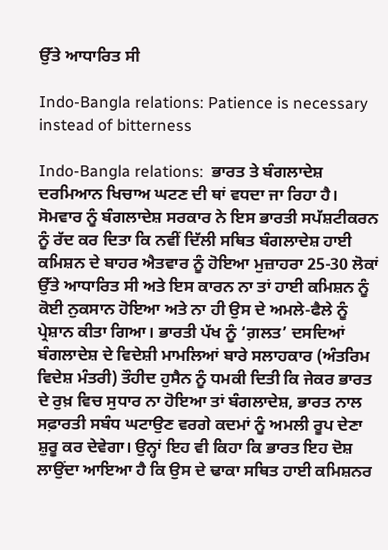ਉੱਤੇ ਆਧਾਰਿਤ ਸੀ

Indo-Bangla relations: Patience is necessary instead of bitterness

Indo-Bangla relations:  ਭਾਰਤ ਤੇ ਬੰਗਲਾਦੇਸ਼ ਦਰਮਿਆਨ ਖਿਚਾਅ ਘਟਣ ਦੀ ਥਾਂ ਵਧਦਾ ਜਾ ਰਿਹਾ ਹੈ। ਸੋਮਵਾਰ ਨੂੰ ਬੰਗਲਾਦੇਸ਼ ਸਰਕਾਰ ਨੇ ਇਸ ਭਾਰਤੀ ਸਪੱਸ਼ਟੀਕਰਨ ਨੂੰ ਰੱਦ ਕਰ ਦਿਤਾ ਕਿ ਨਵੀਂ ਦਿੱਲੀ ਸਥਿਤ ਬੰਗਲਾਦੇਸ਼ ਹਾਈ ਕਮਿਸ਼ਨ ਦੇ ਬਾਹਰ ਐਤਵਾਰ ਨੂੰ ਹੋਇਆ ਮੁਜ਼ਾਹਰਾ 25-30 ਲੋਕਾਂ ਉੱਤੇ ਆਧਾਰਿਤ ਸੀ ਅਤੇ ਇਸ ਕਾਰਨ ਨਾ ਤਾਂ ਹਾਈ ਕਮਿਸ਼ਨ ਨੂੰ ਕੋਈ ਨੁਕਸਾਨ ਹੋਇਆ ਅਤੇ ਨਾ ਹੀ ਉਸ ਦੇ ਅਮਲੇ-ਫੈਲੇ ਨੂੰ ਪ੍ਰੇਸ਼ਾਨ ਕੀਤਾ ਗਿਆ। ਭਾਰਤੀ ਪੱਖ ਨੂੰ ‘ਗ਼ਲਤ’ ਦਸਦਿਆਂ ਬੰਗਲਾਦੇਸ਼ ਦੇ ਵਿਦੇਸ਼ੀ ਮਾਮਲਿਆਂ ਬਾਰੇ ਸਲਾਹਕਾਰ (ਅੰਤਰਿਮ ਵਿਦੇਸ਼ ਮੰਤਰੀ) ਤੌਹੀਦ ਹੁਸੈਨ ਨੂੰ ਧਮਕੀ ਦਿਤੀ ਕਿ ਜੇਕਰ ਭਾਰਤ ਦੇ ਰੁਖ਼ ਵਿਚ ਸੁਧਾਰ ਨਾ ਹੋਇਆ ਤਾਂ ਬੰਗਲਾਦੇਸ਼, ਭਾਰਤ ਨਾਲ ਸਫ਼ਾਰਤੀ ਸਬੰਧ ਘਟਾਉਣ ਵਰਗੇ ਕਦਮਾਂ ਨੂੰ ਅਮਲੀ ਰੂਪ ਦੇਣਾ ਸ਼ੁਰੂ ਕਰ ਦੇਵੇਗਾ। ਉਨ੍ਹਾਂ ਇਹ ਵੀ ਕਿਹਾ ਕਿ ਭਾਰਤ ਇਹ ਦੋਸ਼ ਲਾਉਂਦਾ ਆਇਆ ਹੈ ਕਿ ਉਸ ਦੇ ਢਾਕਾ ਸਥਿਤ ਹਾਈ ਕਮਿਸ਼ਨਰ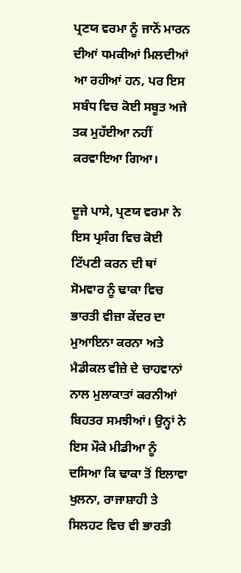ਪ੍ਰਣਯ ਵਰਮਾ ਨੂੰ ਜਾਨੋਂ ਮਾਰਨ ਦੀਆਂ ਧਮਕੀਆਂ ਮਿਲਦੀਆਂ ਆ ਰਹੀਆਂ ਹਨ, ਪਰ ਇਸ ਸਬੰਧ ਵਿਚ ਕੋਈ ਸਬੂਤ ਅਜੇ ਤਕ ਮੁਹੱਈਆ ਨਹੀਂ ਕਰਵਾਇਆ ਗਿਆ।

ਦੂਜੇ ਪਾਸੇ, ਪ੍ਰਣਯ ਵਰਮਾ ਨੇ ਇਸ ਪ੍ਰਸੰਗ ਵਿਚ ਕੋਈ ਟਿੱਪਣੀ ਕਰਨ ਦੀ ਥਾਂ ਸੋਮਵਾਰ ਨੂੰ ਢਾਕਾ ਵਿਚ ਭਾਰਤੀ ਵੀਜ਼ਾ ਕੇਂਦਰ ਦਾ ਮੁਆਇਨਾ ਕਰਨਾ ਅਤੇ ਮੈਡੀਕਲ ਵੀਜ਼ੇ ਦੇ ਚਾਹਵਾਨਾਂ ਨਾਲ ਮੁਲਾਕਾਤਾਂ ਕਰਨੀਆਂ ਬਿਹਤਰ ਸਮਝੀਆਂ। ਉਨ੍ਹਾਂ ਨੇ ਇਸ ਮੌਕੇ ਮੀਡੀਆ ਨੂੰ ਦਸਿਆ ਕਿ ਢਾਕਾ ਤੋਂ ਇਲਾਵਾ ਖੁਲਨਾ, ਰਾਜਾਸ਼ਾਹੀ ਤੇ ਸਿਲਹਟ ਵਿਚ ਵੀ ਭਾਰਤੀ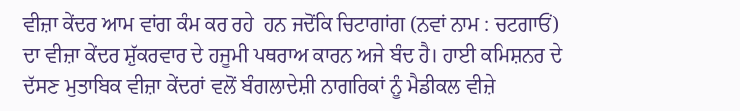ਵੀਜ਼ਾ ਕੇਂਦਰ ਆਮ ਵਾਂਗ ਕੰਮ ਕਰ ਰਹੇ  ਹਨ ਜਦੋਂਕਿ ਚਿਟਾਗਾਂਗ (ਨਵਾਂ ਨਾਮ : ਚਟਗਾਓਂ) ਦਾ ਵੀਜ਼ਾ ਕੇਂਦਰ ਸ਼ੁੱਕਰਵਾਰ ਦੇ ਹਜੂਮੀ ਪਥਰਾਅ ਕਾਰਨ ਅਜੇ ਬੰਦ ਹੈ। ਹਾਈ ਕਮਿਸ਼ਨਰ ਦੇ ਦੱਸਣ ਮੁਤਾਬਿਕ ਵੀਜ਼ਾ ਕੇਂਦਰਾਂ ਵਲੋਂ ਬੰਗਲਾਦੇਸ਼ੀ ਨਾਗਰਿਕਾਂ ਨੂੰ ਮੈਡੀਕਲ ਵੀਜ਼ੇ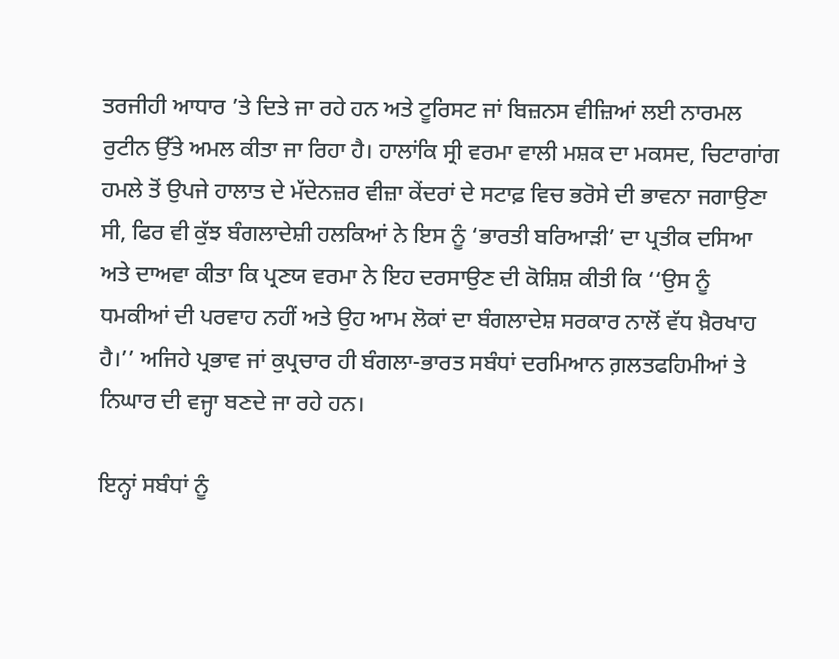ਤਰਜੀਹੀ ਆਧਾਰ ’ਤੇ ਦਿਤੇ ਜਾ ਰਹੇ ਹਨ ਅਤੇ ਟੂਰਿਸਟ ਜਾਂ ਬਿਜ਼ਨਸ ਵੀਜ਼ਿਆਂ ਲਈ ਨਾਰਮਲ ਰੁਟੀਨ ਉੱਤੇ ਅਮਲ ਕੀਤਾ ਜਾ ਰਿਹਾ ਹੈ। ਹਾਲਾਂਕਿ ਸ੍ਰੀ ਵਰਮਾ ਵਾਲੀ ਮਸ਼ਕ ਦਾ ਮਕਸਦ, ਚਿਟਾਗਾਂਗ ਹਮਲੇ ਤੋਂ ਉਪਜੇ ਹਾਲਾਤ ਦੇ ਮੱਦੇਨਜ਼ਰ ਵੀਜ਼ਾ ਕੇਂਦਰਾਂ ਦੇ ਸਟਾਫ਼ ਵਿਚ ਭਰੋਸੇ ਦੀ ਭਾਵਨਾ ਜਗਾਉਣਾ ਸੀ, ਫਿਰ ਵੀ ਕੁੱਝ ਬੰਗਲਾਦੇਸ਼ੀ ਹਲਕਿਆਂ ਨੇ ਇਸ ਨੂੰ ‘ਭਾਰਤੀ ਬਰਿਆੜੀ’ ਦਾ ਪ੍ਰਤੀਕ ਦਸਿਆ ਅਤੇ ਦਾਅਵਾ ਕੀਤਾ ਕਿ ਪ੍ਰਣਯ ਵਰਮਾ ਨੇ ਇਹ ਦਰਸਾਉਣ ਦੀ ਕੋਸ਼ਿਸ਼ ਕੀਤੀ ਕਿ ‘‘ਉਸ ਨੂੰ ਧਮਕੀਆਂ ਦੀ ਪਰਵਾਹ ਨਹੀਂ ਅਤੇ ਉਹ ਆਮ ਲੋਕਾਂ ਦਾ ਬੰਗਲਾਦੇਸ਼ ਸਰਕਾਰ ਨਾਲੋਂ ਵੱਧ ਖ਼ੈਰਖਾਹ ਹੈ।’’ ਅਜਿਹੇ ਪ੍ਰਭਾਵ ਜਾਂ ਕੁਪ੍ਰਚਾਰ ਹੀ ਬੰਗਲਾ-ਭਾਰਤ ਸਬੰਧਾਂ ਦਰਮਿਆਨ ਗ਼ਲਤਫਹਿਮੀਆਂ ਤੇ ਨਿਘਾਰ ਦੀ ਵਜ੍ਹਾ ਬਣਦੇ ਜਾ ਰਹੇ ਹਨ।

ਇਨ੍ਹਾਂ ਸਬੰਧਾਂ ਨੂੰ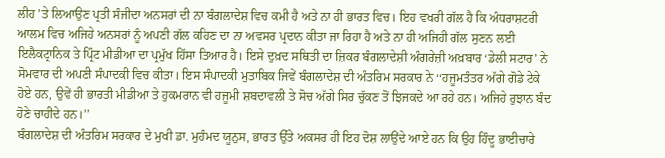ਲੀਹ ’ਤੇ ਲਿਆਉਣ ਪ੍ਰਤੀ ਸੰਜੀਦਾ ਅਨਸਰਾਂ ਦੀ ਨਾ ਬੰਗਲਾਦੇਸ਼ ਵਿਚ ਕਮੀ ਹੈ ਅਤੇ ਨਾ ਹੀ ਭਾਰਤ ਵਿਚ। ਇਹ ਵਖਰੀ ਗੱਲ ਹੈ ਕਿ ਅੰਧਰਾਸ਼ਟਰੀ ਆਲਮ ਵਿਚ ਅਜਿਹੇ ਅਨਸਰਾਂ ਨੂੰ ਅਪਣੀ ਗੱਲ ਕਹਿਣ ਦਾ ਨਾ ਅਵਸਰ ਪ੍ਰਦਾਨ ਕੀਤਾ ਜਾ ਰਿਹਾ ਹੈ ਅਤੇ ਨਾ ਹੀ ਅਜਿਹੀ ਗੱਲ ਸੁਣਨ ਲਈ ਇਲੈਕਟ੍ਰਾਨਿਕ ਤੇ ਪ੍ਰਿੰਟ ਮੀਡੀਆ ਦਾ ਪ੍ਰਮੁੱਖ ਹਿੱਸਾ ਤਿਆਰ ਹੈ। ਇਸੇ ਦੁਖ਼ਦ ਸਥਿਤੀ ਦਾ ਜ਼ਿਕਰ ਬੰਗਲਾਦੇਸ਼ੀ ਅੰਗਰੇਜ਼ੀ ਅਖ਼ਬਾਰ ‘ਡੇਲੀ ਸਟਾਰ’ ਨੇ ਸੋਮਵਾਰ ਦੀ ਅਪਣੀ ਸੰਪਾਦਕੀ ਵਿਚ ਕੀਤਾ। ਇਸ ਸੰਪਾਦਕੀ ਮੁਤਾਬਿਕ ਜਿਵੇਂ ਬੰਗਲਾਦੇਸ਼ ਦੀ ਅੰਤਰਿਮ ਸਰਕਾਰ ਨੇ ‘‘ਹਜੂਮਤੰਤਰ ਅੱਗੇ ਗੋਡੇ ਟੇਕੇ ਹੋਏ ਹਨ, ਉਵੇਂ ਹੀ ਭਾਰਤੀ ਮੀਡੀਆ ਤੇ ਹੁਕਮਰਾਨ ਵੀ ਹਜੂਮੀ ਸ਼ਬਦਾਵਲੀ ਤੇ ਸੋਚ ਅੱਗੇ ਸਿਰ ਚੁੱਕਣ ਤੋਂ ਝਿਜਕਦੇ ਆ ਰਹੇ ਹਨ। ਅਜਿਹੇ ਰੁਝਾਨ ਬੰਦ ਹੋਣੇ ਚਾਹੀਦੇ ਹਨ।’’
ਬੰਗਲਾਦੇਸ਼ ਦੀ ਅੰਤਰਿਮ ਸਰਕਾਰ ਦੇ ਮੁਖੀ ਡਾ. ਮੁਹੰਮਦ ਯੂਨੁਸ, ਭਾਰਤ ਉੱਤੇ ਅਕਸਰ ਹੀ ਇਹ ਦੋਸ਼ ਲਾਉਂਦੇ ਆਏ ਹਨ ਕਿ ਉਹ ਹਿੰਦੂ ਭਾਈਚਾਰੇ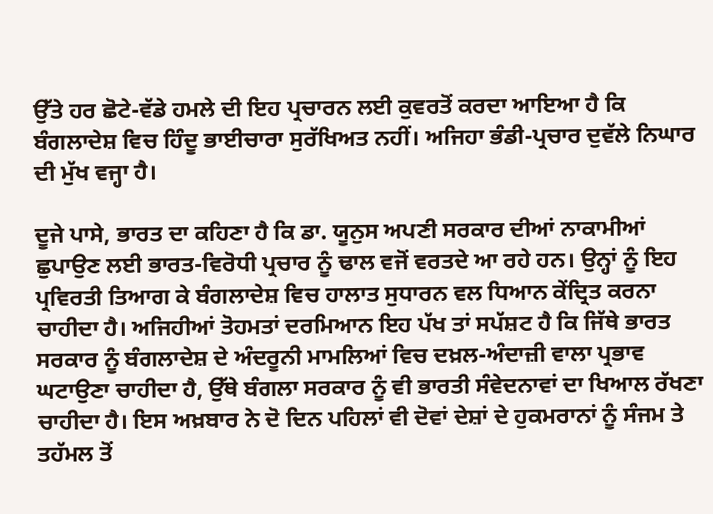ਉੱਤੇ ਹਰ ਛੋਟੇ-ਵੱਡੇ ਹਮਲੇ ਦੀ ਇਹ ਪ੍ਰਚਾਰਨ ਲਈ ਕੁਵਰਤੋਂ ਕਰਦਾ ਆਇਆ ਹੈ ਕਿ ਬੰਗਲਾਦੇਸ਼ ਵਿਚ ਹਿੰਦੂ ਭਾਈਚਾਰਾ ਸੁਰੱਖਿਅਤ ਨਹੀਂ। ਅਜਿਹਾ ਭੰਡੀ-ਪ੍ਰਚਾਰ ਦੁਵੱਲੇ ਨਿਘਾਰ ਦੀ ਮੁੱਖ ਵਜ੍ਹਾ ਹੈ।

ਦੂਜੇ ਪਾਸੇ, ਭਾਰਤ ਦਾ ਕਹਿਣਾ ਹੈ ਕਿ ਡਾ. ਯੂਨੁਸ ਅਪਣੀ ਸਰਕਾਰ ਦੀਆਂ ਨਾਕਾਮੀਆਂ ਛੁਪਾਉਣ ਲਈ ਭਾਰਤ-ਵਿਰੋਧੀ ਪ੍ਰਚਾਰ ਨੂੰ ਢਾਲ ਵਜੋਂ ਵਰਤਦੇ ਆ ਰਹੇ ਹਨ। ਉਨ੍ਹਾਂ ਨੂੰ ਇਹ ਪ੍ਰਵਿਰਤੀ ਤਿਆਗ ਕੇ ਬੰਗਲਾਦੇਸ਼ ਵਿਚ ਹਾਲਾਤ ਸੁਧਾਰਨ ਵਲ ਧਿਆਨ ਕੇਂਦ੍ਰਿਤ ਕਰਨਾ ਚਾਹੀਦਾ ਹੈ। ਅਜਿਹੀਆਂ ਤੋਹਮਤਾਂ ਦਰਮਿਆਨ ਇਹ ਪੱਖ ਤਾਂ ਸਪੱਸ਼ਟ ਹੈ ਕਿ ਜਿੱਥੇ ਭਾਰਤ ਸਰਕਾਰ ਨੂੰ ਬੰਗਲਾਦੇਸ਼ ਦੇ ਅੰਦਰੂਨੀ ਮਾਮਲਿਆਂ ਵਿਚ ਦਖ਼ਲ-ਅੰਦਾਜ਼ੀ ਵਾਲਾ ਪ੍ਰਭਾਵ ਘਟਾਉਣਾ ਚਾਹੀਦਾ ਹੈ, ਉੱਥੇ ਬੰਗਲਾ ਸਰਕਾਰ ਨੂੰ ਵੀ ਭਾਰਤੀ ਸੰਵੇਦਨਾਵਾਂ ਦਾ ਖਿਆਲ ਰੱਖਣਾ ਚਾਹੀਦਾ ਹੈ। ਇਸ ਅਖ਼ਬਾਰ ਨੇ ਦੋ ਦਿਨ ਪਹਿਲਾਂ ਵੀ ਦੋਵਾਂ ਦੇਸ਼ਾਂ ਦੇ ਹੁਕਮਰਾਨਾਂ ਨੂੰ ਸੰਜਮ ਤੇ ਤਹੱਮਲ ਤੋਂ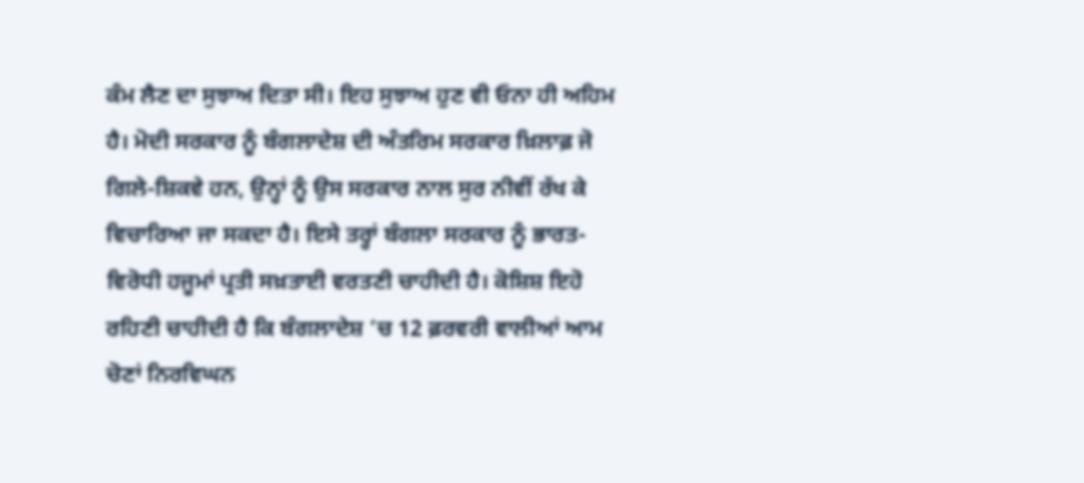ਕੰਮ ਲੈਣ ਦਾ ਸੁਝਾਅ ਦਿਤਾ ਸੀ। ਇਹ ਸੁਝਾਅ ਹੁਣ ਵੀ ਓਨਾ ਹੀ ਅਹਿਮ ਹੈ। ਮੋਦੀ ਸਰਕਾਰ ਨੂੰ ਬੰਗਲਾਦੇਸ਼ ਦੀ ਅੰਤਰਿਮ ਸਰਕਾਰ ਖ਼ਿਲਾਫ਼ ਜੋ ਗਿਲੇ-ਸ਼ਿਕਵੇ ਹਨ, ਉਨ੍ਹਾਂ ਨੂੰ ਉਸ ਸਰਕਾਰ ਨਾਲ ਸੁਰ ਨੀਵੀਂ ਰੱਖ ਕੇ ਵਿਚਾਰਿਆ ਜਾ ਸਕਦਾ ਹੈ। ਇਸੇ ਤਰ੍ਹਾਂ ਬੰਗਲਾ ਸਰਕਾਰ ਨੂੰ ਭਾਰਤ-ਵਿਰੋਧੀ ਹਜੂਮਾਂ ਪ੍ਰਤੀ ਸਖ਼ਤਾਈ ਵਰਤਣੀ ਚਾਹੀਦੀ ਹੈ। ਕੋਸ਼ਿਸ਼ ਇਹੋ ਰਹਿਣੀ ਚਾਹੀਦੀ ਹੈ ਕਿ ਬੰਗਲਾਦੇਸ਼ ’ਚ 12 ਫ਼ਰਵਰੀ ਵਾਲੀਆਂ ਆਮ ਚੋਣਾਂ ਨਿਰਵਿਘਨ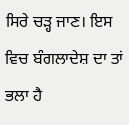ਸਿਰੇ ਚੜ੍ਹ ਜਾਣ। ਇਸ ਵਿਚ ਬੰਗਲਾਦੇਸ਼ ਦਾ ਤਾਂ ਭਲਾ ਹੈ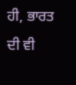ਹੀ, ਭਾਰਤ ਦੀ ਵੀ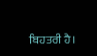ਬਿਹਤਰੀ ਹੈ।